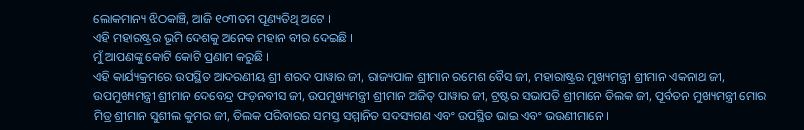ଲୋକମାନ୍ୟ ଝିଠକାଞ୍ଚି, ଆଜି ୧୦୩ତମ ପୂଣ୍ୟତିଥି ଅଟେ ।
ଏହି ମହାରଷ୍ଟ୍ରର ଭୂମି ଦେଶକୁ ଅନେକ ମହାନ ବୀର ଦେଇଛି ।
ମୁଁ ଆପଣଙ୍କୁ କୋଟି କୋଟି ପ୍ରଣାମ କରୁଛି ।
ଏହି କାର୍ଯ୍ୟକ୍ରମରେ ଉପସ୍ଥିତ ଆଦରଣୀୟ ଶ୍ରୀ ଶରଦ ପାୱାର ଜୀ, ରାଜ୍ୟପାଳ ଶ୍ରୀମାନ ରମେଶ ବୈସ ଜୀ, ମହାରାଷ୍ଟ୍ରର ମୁଖ୍ୟମନ୍ତ୍ରୀ ଶ୍ରୀମାନ ଏକନାଥ ଜୀ, ଉପମୁଖ୍ୟମନ୍ତ୍ରୀ ଶ୍ରୀମାନ ଦେବେନ୍ଦ୍ର ଫଡ଼ନବୀସ ଜୀ, ଉପମୁଖ୍ୟମନ୍ତ୍ରୀ ଶ୍ରୀମାନ ଅଜିତ୍ ପାୱାର ଜୀ, ଟ୍ରଷ୍ଟର ସଭାପତି ଶ୍ରୀମାନେ ତିଲକ ଜୀ, ପୂର୍ବତନ ମୁଖ୍ୟମନ୍ତ୍ରୀ ମୋର ମିତ୍ର ଶ୍ରୀମାନ ସୁଶୀଲ କୁମର ଜୀ, ତିଲକ ପରିବାରର ସମସ୍ତ ସମ୍ମାନିତ ସଦସ୍ୟଗଣ ଏବଂ ଉପସ୍ଥିତ ଭାଇ ଏବଂ ଭଉଣୀମାନେ ।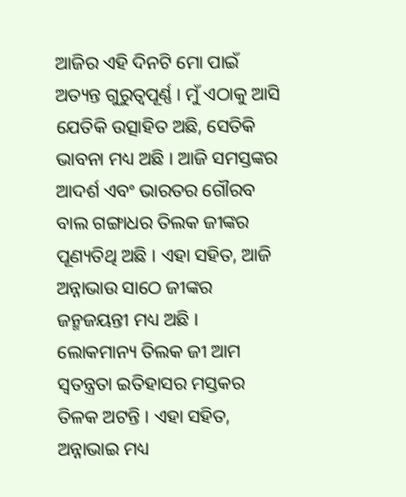ଆଜିର ଏହି ଦିନଟି ମୋ ପାଇଁ ଅତ୍ୟନ୍ତ ଗୁରୁତ୍ୱପୂର୍ଣ୍ଣ । ମୁଁ ଏଠାକୁ ଆସି ଯେତିକି ଉତ୍ସାହିତ ଅଛି, ସେତିକି ଭାବନା ମଧ୍ୟ ଅଛି । ଆଜି ସମସ୍ତଙ୍କର ଆଦର୍ଶ ଏବଂ ଭାରତର ଗୌରବ ବାଲ ଗଙ୍ଗାଧର ତିଲକ ଜୀଙ୍କର ପୂଣ୍ୟତିଥି ଅଛି । ଏହା ସହିତ, ଆଜି ଅନ୍ନାଭାଉ ସାଠେ ଜୀଙ୍କର ଜନ୍ମଜୟନ୍ତୀ ମଧ୍ୟ ଅଛି । ଲୋକମାନ୍ୟ ତିଲକ ଜୀ ଆମ ସ୍ୱତନ୍ତ୍ରତା ଇତିହାସର ମସ୍ତକର ତିଳକ ଅଟନ୍ତି । ଏହା ସହିତ, ଅନ୍ନାଭାଇ ମଧ୍ୟ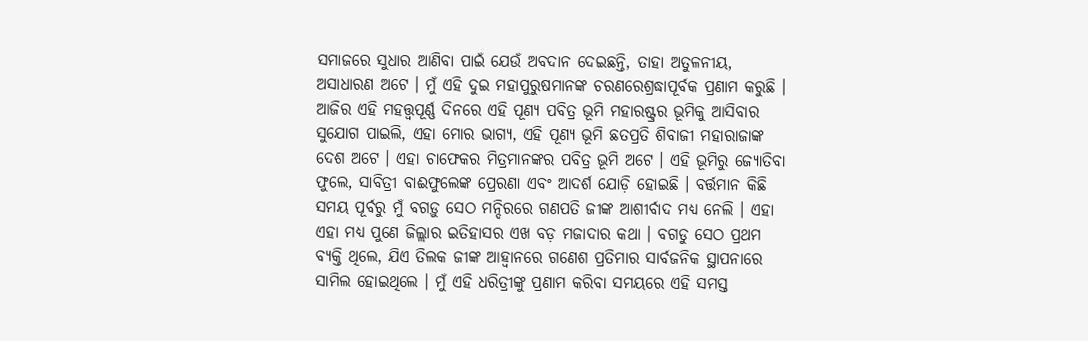ସମାଜରେ ସୁଧାର ଆଣିବା ପାଇଁ ଯେଉଁ ଅବଦାନ ଦେଇଛନ୍ତି, ତାହା ଅତୁଳନୀୟ, ଅସାଧାରଣ ଅଟେ । ମୁଁ ଏହି ଦୁଇ ମହାପୁରୁଷମାନଙ୍କ ଚରଣରେଶ୍ରଦ୍ଧାପୂର୍ବକ ପ୍ରଣାମ କରୁଛି ।
ଆଜିର ଏହି ମହତ୍ତ୍ୱପୂର୍ଣ୍ଣ ଦିନରେ ଏହି ପୂଣ୍ୟ ପବିତ୍ର ଭୂମି ମହାରଷ୍ଟ୍ରର ଭୂମିକୁ ଆସିବାର ସୁଯୋଗ ପାଇଲି, ଏହା ମୋର ଭାଗ୍ୟ, ଏହି ପୂଣ୍ୟ ଭୂମି ଛତପ୍ରତି ଶିବାଜୀ ମହାରାଜାଙ୍କ ଦେଶ ଅଟେ । ଏହା ଚାଫେକର ମିତ୍ରମାନଙ୍କର ପବିତ୍ର ଭୂମି ଅଟେ । ଏହି ଭୂମିରୁ ଜ୍ୟୋତିବା ଫୁଲେ, ସାବିତ୍ରୀ ବାଈଫୁଲେଙ୍କ ପ୍ରେରଣା ଏବଂ ଆଦର୍ଶ ଯୋଡ଼ି ହୋଇଛି । ବର୍ତ୍ତମାନ କିଛି ସମୟ ପୂର୍ବରୁ ମୁଁ ବଗଡ଼ୁ ସେଠ ମନ୍ଦିରରେ ଗଣପତି ଜୀଙ୍କ ଆଶୀର୍ବାଦ ମଧ୍ୟ ନେଲି । ଏହା ଏହା ମଧ୍ୟ ପୁଣେ ଜିଲ୍ଲାର ଇତିହାସର ଏଖ ବଡ଼ ମଜାଦାର କଥା । ବଗଡୁ ସେଠ ପ୍ରଥମ ବ୍ୟକ୍ତି ଥିଲେ, ଯିଏ ତିଲକ ଜୀଙ୍କ ଆହ୍ୱାନରେ ଗଣେଶ ପ୍ରତିମାର ସାର୍ବଜନିକ ସ୍ଥାପନାରେ ସାମିଲ ହୋଇଥିଲେ । ମୁଁ ଏହି ଧରିତ୍ରୀଙ୍କୁ ପ୍ରଣାମ କରିବା ସମୟରେ ଏହି ସମସ୍ତ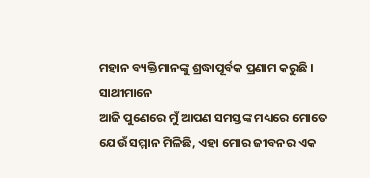ମହାନ ବ୍ୟକ୍ତିମାନଙ୍କୁ ଶ୍ରଦ୍ଧାପୂର୍ବକ ପ୍ରଣାମ କରୁଛି ।
ସାଥୀମାନେ
ଆଜି ପୁଣେରେ ମୁଁ ଆପଣ ସମସ୍ତଙ୍କ ମଧ୍ୟରେ ମୋତେ ଯେଉଁ ସମ୍ମାନ ମିଳିଛି, ଏହା ମୋର ଜୀବନର ଏକ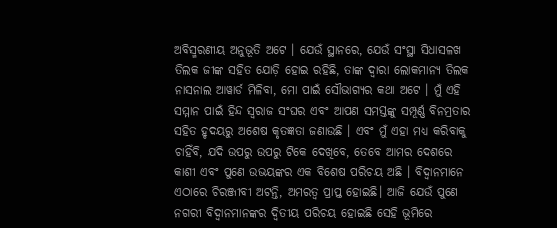ଅବିସ୍ମରଣୀୟ ଅନୁଭୂତି ଅଟେ । ଯେଉଁ ସ୍ଥାନରେ, ଯେଉଁ ସଂସ୍ଥା ସିଧାସଳଖ ତିଲକ ଜୀଙ୍କ ସହିତ ଯୋଡ଼ି ହୋଇ ରହିଛି, ତାଙ୍କ ଦ୍ୱାରା ଲୋକମାନ୍ୟ ତିଲକ ନାସନାଲ ଆୱାର୍ଡ ମିଳିବା, ମୋ ପାଇଁ ସୌଭାଗ୍ୟର କଥା ଅଟେ । ମୁଁ ଏହି ସମ୍ମାନ ପାଇଁ ହିନ୍ଦ ସ୍ୱରାଜ ସଂଘର ଏବଂ ଆପଣ ସମସ୍ତଙ୍କୁ ସମ୍ପୂର୍ଣ୍ଣ ବିନମ୍ରତାର ସହିତ ହୃଦୟରୁ ଅଶେଷ କୃତଜ୍ଞତା ଜଣାଉଛି । ଏବଂ ମୁଁ ଏହା ମଧ୍ୟ କରିବାକୁ ଚାହିଁବି, ଯଦି ଉପରୁ ଉପରୁ ଟିକେ ଦେଖିବେ, ତେବେ ଆମର ଦେଶରେ କାଶୀ ଏବଂ ପୁଣେ ଉଭୟଙ୍କର ଏକ ବିଶେଷ ପରିଚୟ ଅଛି । ବିଦ୍ୱାନମାନେ ଏଠାରେ ଚିରଞ୍ଜୀବୀ ଅଟନ୍ତି, ଅମରତ୍ୱ ପ୍ରାପ୍ତ ହୋଇଛି। ଆଜି ଯେଉଁ ପୁଣେ ନଗରୀ ବିଦ୍ୱାନମାନଙ୍କର ଦ୍ୱିତୀୟ ପରିଚୟ ହୋଇଛି ସେହି ଭୂମିରେ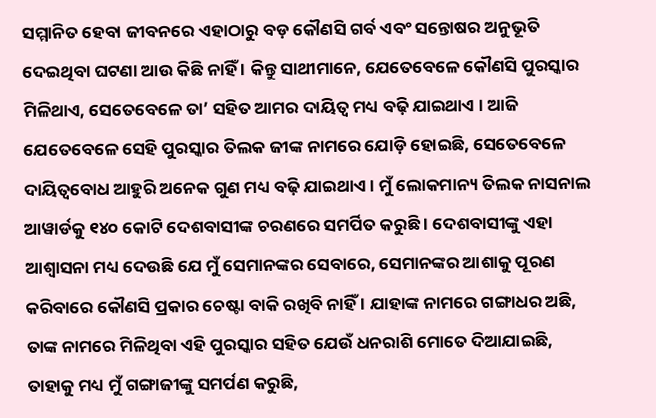ସମ୍ମାନିତ ହେବା ଜୀବନରେ ଏହାଠାରୁ ବଡ଼ କୌଣସି ଗର୍ବ ଏବଂ ସନ୍ତୋଷର ଅନୁଭୂତି ଦେଇଥିବା ଘଟଣା ଆଉ କିଛି ନାହିଁ । କିନ୍ତୁ ସାଥୀମାନେ, ଯେତେବେଳେ କୌଣସି ପୁରସ୍କାର ମିଳିଥାଏ, ସେତେବେଳେ ତା’ ସହିତ ଆମର ଦାୟିତ୍ୱ ମଧ୍ୟ ବଢ଼ି ଯାଇଥାଏ । ଆଜି ଯେତେବେଳେ ସେହି ପୁରସ୍କାର ତିଲକ ଜୀଙ୍କ ନାମରେ ଯୋଡ଼ି ହୋଇଛି, ସେତେବେଳେ ଦାୟିତ୍ୱବୋଧ ଆହୁରି ଅନେକ ଗୁଣ ମଧ୍ୟ ବଢ଼ି ଯାଇଥାଏ । ମୁଁ ଲୋକମାନ୍ୟ ତିଲକ ନାସନାଲ ଆୱାର୍ଡକୁ ୧୪୦ କୋଟି ଦେଶବାସୀଙ୍କ ଚରଣରେ ସମର୍ପିତ କରୁଛି । ଦେଶବାସୀଙ୍କୁ ଏହା ଆଶ୍ୱାସନା ମଧ୍ୟ ଦେଉଛି ଯେ ମୁଁ ସେମାନଙ୍କର ସେବାରେ, ସେମାନଙ୍କର ଆଶାକୁ ପୂରଣ କରିବାରେ କୌଣସି ପ୍ରକାର ଚେଷ୍ଟା ବାକି ରଖିବି ନାହିଁ । ଯାହାଙ୍କ ନାମରେ ଗଙ୍ଗାଧର ଅଛି, ତାଙ୍କ ନାମରେ ମିଳିଥିବା ଏହି ପୁରସ୍କାର ସହିତ ଯେଉଁ ଧନରାଶି ମୋତେ ଦିଆଯାଇଛି, ତାହାକୁ ମଧ୍ୟ ମୁଁ ଗଙ୍ଗାଜୀଙ୍କୁ ସମର୍ପଣ କରୁଛି,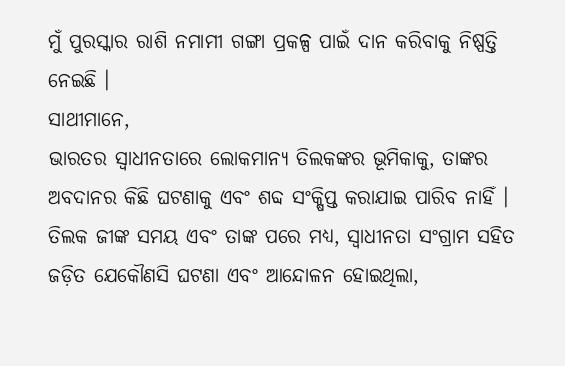ମୁଁ ପୁରସ୍କାର ରାଶି ନମାମୀ ଗଙ୍ଗା ପ୍ରକଳ୍ପ ପାଇଁ ଦାନ କରିବାକୁ ନିଷ୍ପତ୍ତି ନେଇଛି ।
ସାଥୀମାନେ,
ଭାରତର ସ୍ୱାଧୀନତାରେ ଲୋକମାନ୍ୟ ତିଲକଙ୍କର ଭୂମିକାକୁ, ତାଙ୍କର ଅବଦାନର କିଛି ଘଟଣାକୁ ଏବଂ ଶବ୍ଦ ସଂକ୍ଷିପ୍ତ କରାଯାଇ ପାରିବ ନାହିଁ । ତିଲକ ଜୀଙ୍କ ସମୟ ଏବଂ ତାଙ୍କ ପରେ ମଧ୍ୟ, ସ୍ୱାଧୀନତା ସଂଗ୍ରାମ ସହିତ ଜଡ଼ିତ ଯେକୌଣସି ଘଟଣା ଏବଂ ଆନ୍ଦୋଳନ ହୋଇଥିଲା,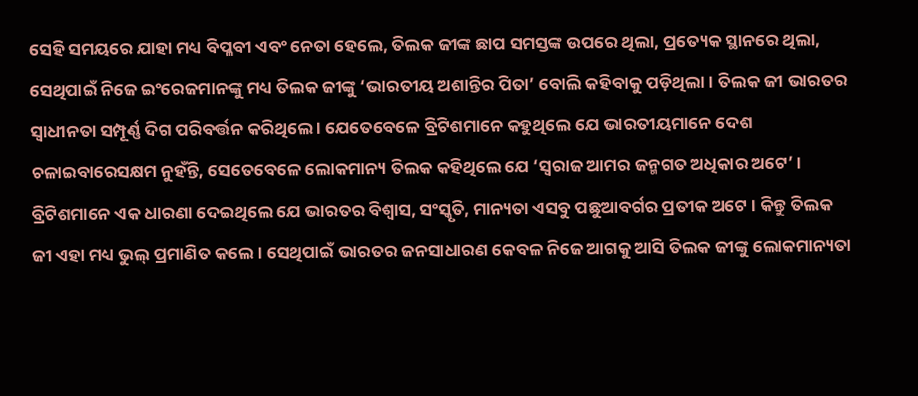ସେହି ସମୟରେ ଯାହା ମଧ୍ୟ ବିପ୍ଳବୀ ଏବଂ ନେତା ହେଲେ, ତିଲକ ଜୀଙ୍କ ଛାପ ସମସ୍ତଙ୍କ ଉପରେ ଥିଲା, ପ୍ରତ୍ୟେକ ସ୍ଥାନରେ ଥିଲା, ସେଥିପାଇଁ ନିଜେ ଇଂରେଜମାନଙ୍କୁ ମଧ୍ୟ ତିଲକ ଜୀଙ୍କୁ ‘ଭାରତୀୟ ଅଶାନ୍ତିର ପିତା’ ବୋଲି କହିବାକୁ ପଡ଼ିଥିଲା । ତିଲକ ଜୀ ଭାରତର ସ୍ୱାଧୀନତା ସମ୍ପୂର୍ଣ୍ଣ ଦିଗ ପରିବର୍ତ୍ତନ କରିଥିଲେ । ଯେତେବେଳେ ବ୍ରିଟିଶମାନେ କହୁଥିଲେ ଯେ ଭାରତୀୟମାନେ ଦେଶ ଚଳାଇବାରେସକ୍ଷମ ନୁହଁନ୍ତି, ସେତେବେଳେ ଲୋକମାନ୍ୟ ତିଲକ କହିଥିଲେ ଯେ ‘ସ୍ୱରାଜ ଆମର ଜନ୍ମଗତ ଅଧିକାର ଅଟେ’ । ବ୍ରିଟିଶମାନେ ଏକ ଧାରଣା ଦେଇଥିଲେ ଯେ ଭାରତର ବିଶ୍ୱାସ, ସଂସ୍କୃତି, ମାନ୍ୟତା ଏସବୁ ପଛୁଆବର୍ଗର ପ୍ରତୀକ ଅଟେ । କିନ୍ତୁ ତିଲକ ଜୀ ଏହା ମଧ୍ୟ ଭୁଲ୍ ପ୍ରମାଣିତ କଲେ । ସେଥିପାଇଁ ଭାରତର ଜନସାଧାରଣ କେବଳ ନିଜେ ଆଗକୁ ଆସି ତିଲକ ଜୀଙ୍କୁ ଲୋକମାନ୍ୟତା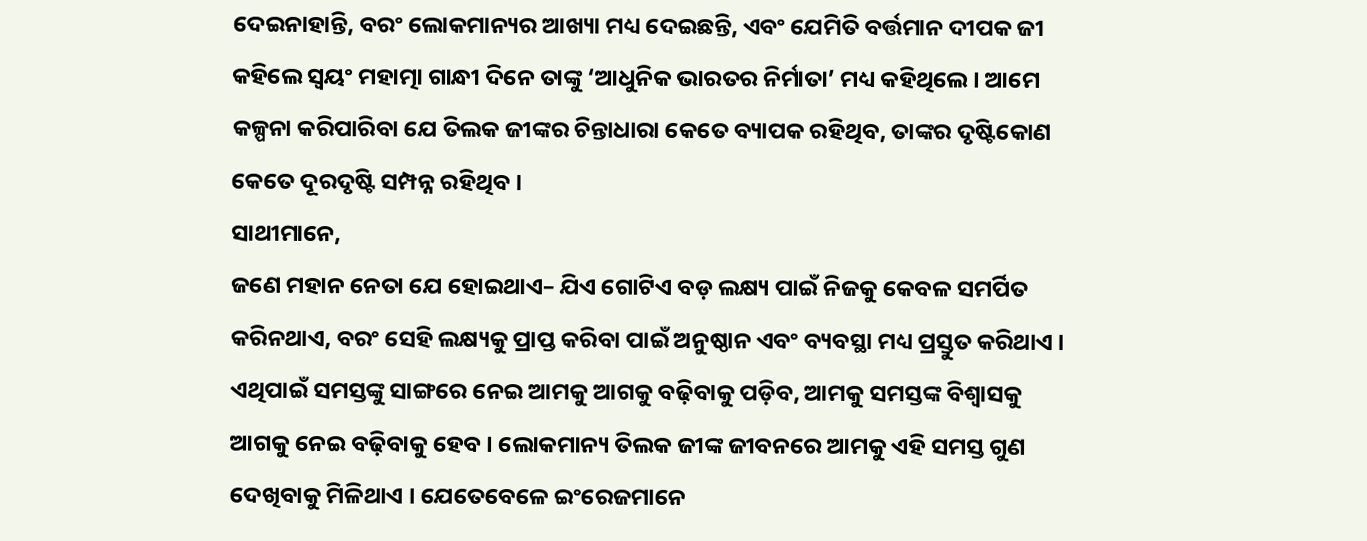ଦେଇନାହାନ୍ତି, ବରଂ ଲୋକମାନ୍ୟର ଆଖ୍ୟା ମଧ୍ୟ ଦେଇଛନ୍ତି, ଏବଂ ଯେମିତି ବର୍ତ୍ତମାନ ଦୀପକ ଜୀ କହିଲେ ସ୍ୱୟଂ ମହାତ୍ମା ଗାନ୍ଧୀ ଦିନେ ତାଙ୍କୁ ‘ଆଧୁନିକ ଭାରତର ନିର୍ମାତା’ ମଧ୍ୟ କହିଥିଲେ । ଆମେ କଳ୍ପନା କରିପାରିବା ଯେ ତିଲକ ଜୀଙ୍କର ଚିନ୍ତାଧାରା କେତେ ବ୍ୟାପକ ରହିଥିବ, ତାଙ୍କର ଦୃଷ୍ଟିକୋଣ କେତେ ଦୂରଦୃଷ୍ଟି ସମ୍ପନ୍ନ ରହିଥିବ ।
ସାଥୀମାନେ,
ଜଣେ ମହାନ ନେତା ଯେ ହୋଇଥାଏ– ଯିଏ ଗୋଟିଏ ବଡ଼ ଲକ୍ଷ୍ୟ ପାଇଁ ନିଜକୁ କେବଳ ସମର୍ପିତ କରିନଥାଏ, ବରଂ ସେହି ଲକ୍ଷ୍ୟକୁ ପ୍ରାପ୍ତ କରିବା ପାଇଁ ଅନୁଷ୍ଠାନ ଏବଂ ବ୍ୟବସ୍ଥା ମଧ୍ୟ ପ୍ରସ୍ତୁତ କରିଥାଏ । ଏଥିପାଇଁ ସମସ୍ତଙ୍କୁ ସାଙ୍ଗରେ ନେଇ ଆମକୁ ଆଗକୁ ବଢ଼ିବାକୁ ପଡ଼ିବ, ଆମକୁ ସମସ୍ତଙ୍କ ବିଶ୍ୱାସକୁ ଆଗକୁ ନେଇ ବଢ଼ିବାକୁ ହେବ । ଲୋକମାନ୍ୟ ତିଲକ ଜୀଙ୍କ ଜୀବନରେ ଆମକୁ ଏହି ସମସ୍ତ ଗୁଣ ଦେଖିବାକୁ ମିଳିଥାଏ । ଯେତେବେଳେ ଇଂରେଜମାନେ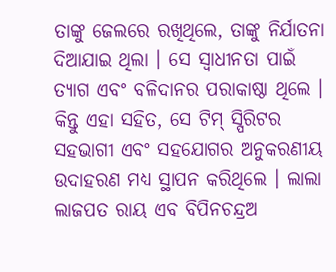ତାଙ୍କୁ ଜେଲରେ ରଖିଥିଲେ, ତାଙ୍କୁ ନିର୍ଯାତନା ଦିଆଯାଇ ଥିଲା । ସେ ସ୍ୱାଧୀନତା ପାଇଁ ତ୍ୟାଗ ଏବଂ ବଳିଦାନର ପରାକାଷ୍ଠା ଥିଲେ । କିନ୍ତୁ ଏହା ସହିତ, ସେ ଟିମ୍ ସ୍ପିରିଟର ସହଭାଗୀ ଏବଂ ସହଯୋଗର ଅନୁକରଣୀୟ ଉଦାହରଣ ମଧ୍ୟ ସ୍ଥାପନ କରିଥିଲେ । ଲାଲା ଲାଜପତ ରାୟ ଏବ ବିପିନଚନ୍ଦ୍ରଅ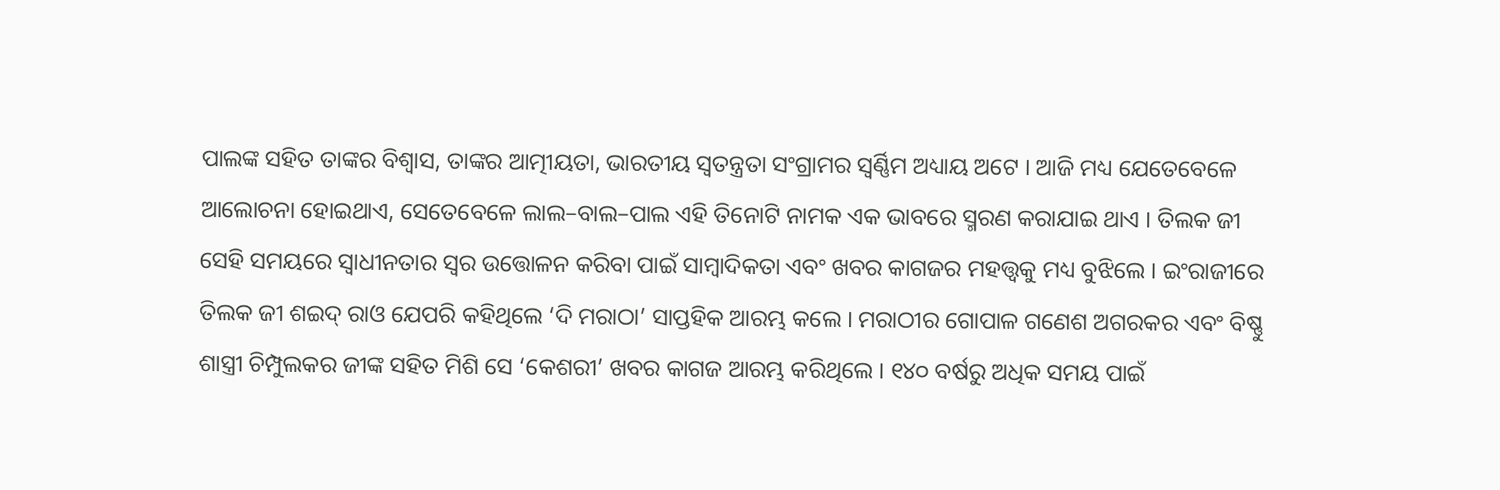ପାଲଙ୍କ ସହିତ ତାଙ୍କର ବିଶ୍ୱାସ, ତାଙ୍କର ଆତ୍ମୀୟତା, ଭାରତୀୟ ସ୍ୱତନ୍ତ୍ରତା ସଂଗ୍ରାମର ସ୍ୱର୍ଣ୍ଣିମ ଅଧ୍ୟାୟ ଅଟେ । ଆଜି ମଧ୍ୟ ଯେତେବେଳେ ଆଲୋଚନା ହୋଇଥାଏ, ସେତେବେଳେ ଲାଲ–ବାଲ–ପାଲ ଏହି ତିନୋଟି ନାମକ ଏକ ଭାବରେ ସ୍ମରଣ କରାଯାଇ ଥାଏ । ତିଲକ ଜୀ ସେହି ସମୟରେ ସ୍ୱାଧୀନତାର ସ୍ୱର ଉତ୍ତୋଳନ କରିବା ପାଇଁ ସାମ୍ବାଦିକତା ଏବଂ ଖବର କାଗଜର ମହତ୍ତ୍ୱକୁ ମଧ୍ୟ ବୁଝିଲେ । ଇଂରାଜୀରେ ତିଲକ ଜୀ ଶଇଦ୍ ରାଓ ଯେପରି କହିଥିଲେ ‘ଦି ମରାଠା’ ସାପ୍ତହିକ ଆରମ୍ଭ କଲେ । ମରାଠୀର ଗୋପାଳ ଗଣେଶ ଅଗରକର ଏବଂ ବିଷ୍ଣୁ ଶାସ୍ତ୍ରୀ ଚିମ୍ପୁଲକର ଜୀଙ୍କ ସହିତ ମିଶି ସେ ‘କେଶରୀ’ ଖବର କାଗଜ ଆରମ୍ଭ କରିଥିଲେ । ୧୪୦ ବର୍ଷରୁ ଅଧିକ ସମୟ ପାଇଁ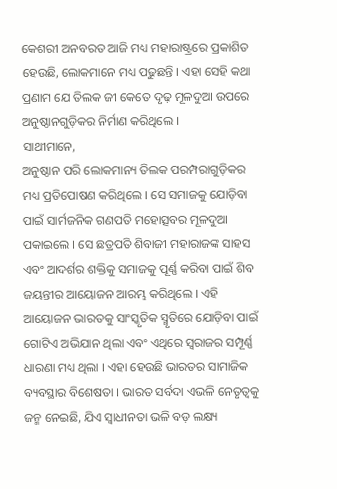କେଶରୀ ଅନବରତ ଆଜି ମଧ୍ୟ ମହାରାଷ୍ଟ୍ରରେ ପ୍ରକାଶିତ ହେଉଛି, ଲୋକମାନେ ମଧ୍ୟ ପଢୁଛନ୍ତି । ଏହା ସେହି କଥା ପ୍ରଣାମ ଯେ ତିଲକ ଜୀ କେତେ ଦୃଢ଼ ମୂଳଦୁଆ ଉପରେ ଅନୁଷ୍ଠାନଗୁଡ଼ିକର ନିର୍ମାଣ କରିଥିଲେ ।
ସାଥୀମାନେ,
ଅନୁଷ୍ଠାନ ପରି ଲୋକମାନ୍ୟ ତିଲକ ପରମ୍ପରାଗୁଡ଼ିକର ମଧ୍ୟ ପ୍ରତିପୋଷଣ କରିଥିଲେ । ସେ ସମାଜକୁ ଯୋଡ଼ିବା ପାଇଁ ସାର୍ମଜନିକ ଗଣପତି ମହୋତ୍ସବର ମୂଳଦୁଆ ପକାଇଲେ । ସେ ଛତ୍ରପତି ଶିବାଜୀ ମହାରାଜଙ୍କ ସାହସ ଏବଂ ଆଦର୍ଶର ଶକ୍ତିକୁ ସମାଜକୁ ପୂର୍ଣ୍ଣ କରିବା ପାଇଁ ଶିବ ଜୟନ୍ତୀର ଆୟୋଜନ ଆରମ୍ଭ କରିଥିଲେ । ଏହି ଆୟୋଜନ ଭାରତକୁ ସାଂସ୍କୃତିକ ସ୍ମୃତିରେ ଯୋଡ଼ିବା ପାଇଁ ଗୋଟିଏ ଅଭିଯାନ ଥିଲା ଏବଂ ଏଥିରେ ସ୍ୱରାଜର ସମ୍ପୂର୍ଣ୍ଣ ଧାରଣା ମଧ୍ୟ ଥିଲା । ଏହା ହେଉଛି ଭାରତର ସାମାଜିକ ବ୍ୟବସ୍ଥାର ବିଶେଷତା । ଭାରତ ସର୍ବଦା ଏଭଳି ନେତୃତ୍ୱକୁ ଜନ୍ମ ନେଇଛି, ଯିଏ ସ୍ୱାଧୀନତା ଭଳି ବଡ଼ ଲକ୍ଷ୍ୟ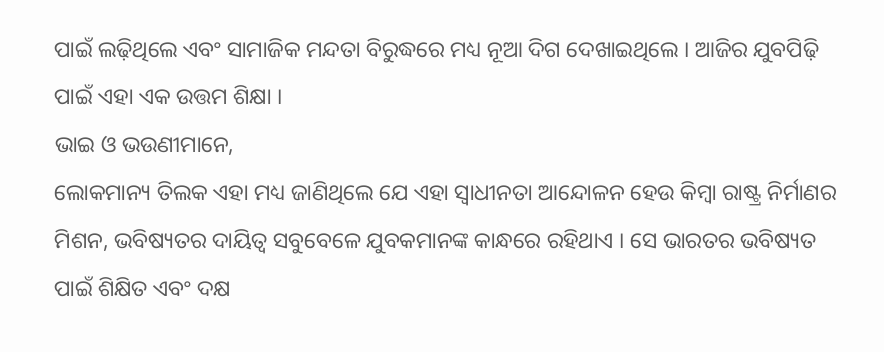ପାଇଁ ଲଢ଼ିଥିଲେ ଏବଂ ସାମାଜିକ ମନ୍ଦତା ବିରୁଦ୍ଧରେ ମଧ୍ୟ ନୂଆ ଦିଗ ଦେଖାଇଥିଲେ । ଆଜିର ଯୁବପିଢ଼ି ପାଇଁ ଏହା ଏକ ଉତ୍ତମ ଶିକ୍ଷା ।
ଭାଇ ଓ ଭଉଣୀମାନେ,
ଲୋକମାନ୍ୟ ତିଲକ ଏହା ମଧ୍ୟ ଜାଣିଥିଲେ ଯେ ଏହା ସ୍ୱାଧୀନତା ଆନ୍ଦୋଳନ ହେଉ କିମ୍ବା ରାଷ୍ଟ୍ର ନିର୍ମାଣର ମିଶନ, ଭବିଷ୍ୟତର ଦାୟିତ୍ୱ ସବୁବେଳେ ଯୁବକମାନଙ୍କ କାନ୍ଧରେ ରହିଥାଏ । ସେ ଭାରତର ଭବିଷ୍ୟତ ପାଇଁ ଶିକ୍ଷିତ ଏବଂ ଦକ୍ଷ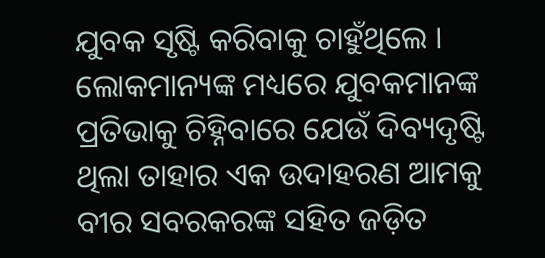ଯୁବକ ସୃଷ୍ଟି କରିବାକୁ ଚାହୁଁଥିଲେ । ଲୋକମାନ୍ୟଙ୍କ ମଧ୍ୟରେ ଯୁବକମାନଙ୍କ ପ୍ରତିଭାକୁ ଚିହ୍ନିବାରେ ଯେଉଁ ଦିବ୍ୟଦୃଷ୍ଟି ଥିଲା ତାହାର ଏକ ଉଦାହରଣ ଆମକୁ ବୀର ସବରକରଙ୍କ ସହିତ ଜଡ଼ିତ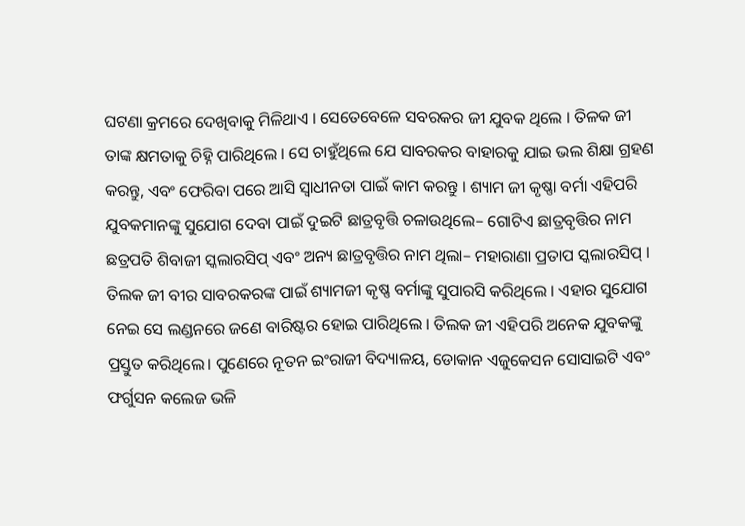ଘଟଣା କ୍ରମରେ ଦେଖିବାକୁ ମିଳିଥାଏ । ସେତେବେଳେ ସବରକର ଜୀ ଯୁବକ ଥିଲେ । ତିଳକ ଜୀ ତାଙ୍କ କ୍ଷମତାକୁ ଚିହ୍ନି ପାରିଥିଲେ । ସେ ଚାହୁଁଥିଲେ ଯେ ସାବରକର ବାହାରକୁ ଯାଇ ଭଲ ଶିକ୍ଷା ଗ୍ରହଣ କରନ୍ତୁ, ଏବଂ ଫେରିବା ପରେ ଆସି ସ୍ୱାଧୀନତା ପାଇଁ କାମ କରନ୍ତୁ । ଶ୍ୟାମ ଜୀ କୃଷ୍ଣା ବର୍ମା ଏହିପରି ଯୁବକମାନଙ୍କୁ ସୁଯୋଗ ଦେବା ପାଇଁ ଦୁଇଟି ଛାତ୍ରବୃତ୍ତି ଚଳାଉଥିଲେ– ଗୋଟିଏ ଛାତ୍ରବୃତ୍ତିର ନାମ ଛତ୍ରପତି ଶିବାଜୀ ସ୍କଲାରସିପ୍ ଏବଂ ଅନ୍ୟ ଛାତ୍ରବୃତ୍ତିର ନାମ ଥିଲା– ମହାରାଣା ପ୍ରତାପ ସ୍କଲାରସିପ୍ । ତିଲକ ଜୀ ବୀର ସାବରକରଙ୍କ ପାଇଁ ଶ୍ୟାମଜୀ କୃଷ୍ଣ ବର୍ମାଙ୍କୁ ସୁପାରସି କରିଥିଲେ । ଏହାର ସୁଯୋଗ ନେଇ ସେ ଲଣ୍ଡନରେ ଜଣେ ବାରିଷ୍ଟର ହୋଇ ପାରିଥିଲେ । ତିଲକ ଜୀ ଏହିପରି ଅନେକ ଯୁବକଙ୍କୁ ପ୍ରସ୍ତୁତ କରିଥିଲେ। ପୁଣେରେ ନୂତନ ଇଂରାଜୀ ବିଦ୍ୟାଳୟ, ଡୋକାନ ଏଜୁକେସନ ସୋସାଇଟି ଏବଂ ଫର୍ଗୁସନ କଲେଜ ଭଳି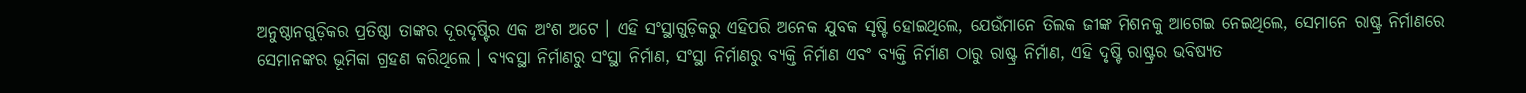ଅନୁଷ୍ଠାନଗୁଡ଼ିକର ପ୍ରତିଷ୍ଠା ତାଙ୍କର ଦୂରଦୃଷ୍ଟିର ଏକ ଅଂଶ ଅଟେ । ଏହି ସଂସ୍ଥାଗୁଡ଼ିକରୁ ଏହିପରି ଅନେକ ଯୁବକ ସୃଷ୍ଟି ହୋଇଥିଲେ, ଯେଉଁମାନେ ତିଲକ ଜୀଙ୍କ ମିଶନକୁ ଆଗେଇ ନେଇଥିଲେ, ସେମାନେ ରାଷ୍ଟ୍ର ନିର୍ମାଣରେ ସେମାନଙ୍କର ଭୂମିକା ଗ୍ରହଣ କରିଥିଲେ । ବ୍ୟବସ୍ଥା ନିର୍ମାଣରୁ ସଂସ୍ଥା ନିର୍ମାଣ, ସଂସ୍ଥା ନିର୍ମାଣରୁ ବ୍ୟକ୍ତି ନିର୍ମାଣ ଏବଂ ବ୍ୟକ୍ତି ନିର୍ମାଣ ଠାରୁ ରାଷ୍ଟ୍ର ନିର୍ମାଣ, ଏହି ଦୃଷ୍ଟି ରାଷ୍ଟ୍ରର ଭବିଷ୍ୟତ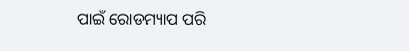ପାଇଁ ରୋଡମ୍ୟାପ ପରି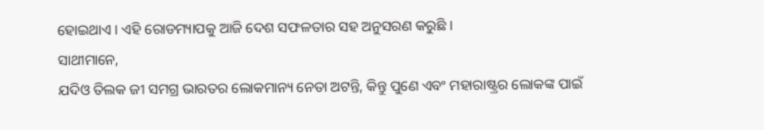ହୋଇଥାଏ । ଏହି ରୋଡମ୍ୟାପକୁ ଆଜି ଦେଶ ସଫଳତାର ସହ ଅନୁସରଣ କରୁଛି ।
ସାଥୀମାନେ,
ଯଦିଓ ତିଲକ ଜୀ ସମଗ୍ର ଭାରତର ଲୋକମାନ୍ୟ ନେତା ଅଟନ୍ତି, କିନ୍ତୁ ପୁଣେ ଏବଂ ମହାରାଷ୍ଟ୍ରର ଲୋକଙ୍କ ପାଇଁ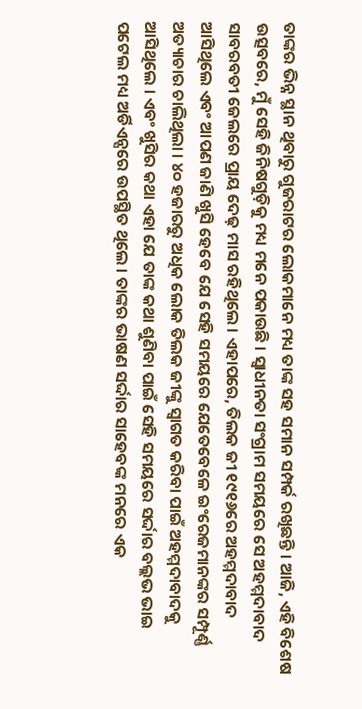ତାଙ୍କର ଭିନ୍ନ ସ୍ଥାନ ଥିବାରୁ ଗୁଜରାଟର ଲୋକମାନେ ମଧ୍ୟ ତାଙ୍କ ସହ ସମାନ ସମ୍ପର୍କ ରଖିଛନ୍ତି । ଆଜି, ଏହି ବିଶେଷ ଉତ୍ସବରେ, ମୁଁ ସେହି ଜିନିଷଗୁଡ଼ିକୁ ମଧ୍ୟ ମନେ ପକାଉଛି । ସ୍ୱାଧୀନତା ସଂଗ୍ରାମ ସମୟରେ ସେ ଅହମ୍ମଦାବାଦ ସାବରବତୀ ଜେଲରେ ପ୍ରାୟ ଦେଢ଼ ମାସ ରହିଥିଲେ । ଏହାପରେ, ତିଲକ ଜୀ ୧୯୧୬ରେ ଅହମ୍ମଦାବାଦ ଆସିଥିଲେ ଏବଂ ଆପଣ ଜାଣି ଖୁସି ହେବେ ଯେ ସେହି ସମୟରେ ଯେତେବେଳେ ଇଂରେଜମାନଙ୍କର ସମ୍ପୂର୍ଣ୍ଣ ଅତ୍ୟାଚାର ଚାଲିଥିଲା । ୪୦ ହଜାରରୁ ଅଧିକ ଲୋକ ତିଲକ ଜୀଙ୍କୁ ସ୍ୱାଗତ କରିବା ପାଇଁ ଅହମ୍ମଦାବାଦକୁ ଆସିଥିଲେ । ଏବଂ ଖୁସିର କଥା ଏହା ଯେ ତାଙ୍କ କଥା ଶୁଣିବା ପାଇଁ ସେହି ସମୟରେ ସର୍ଦ୍ଦାର ବଲ୍ଲଭ ଭାଇ ପଟେଲ ମଧ୍ୟ ଅର୍ଡିଏନ୍ସରେ ଉପସ୍ଥିତ ଥିଲେ । ତାଙ୍କର ଭାଷଣ ସର୍ଦ୍ଦାର ସାହେବଙ୍କ ମନରେ ଏକ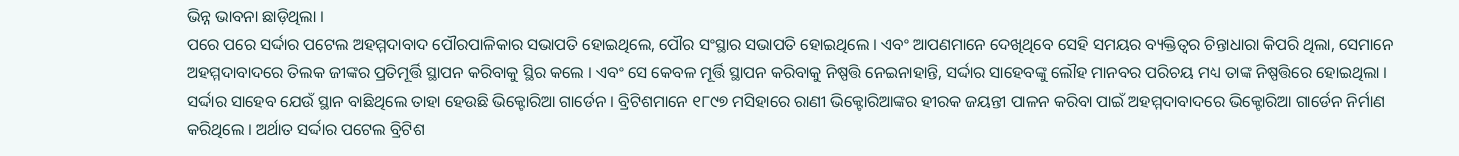ଭିନ୍ନ ଭାବନା ଛାଡ଼ିଥିଲା ।
ପରେ ପରେ ସର୍ଦ୍ଦାର ପଟେଲ ଅହମ୍ମଦାବାଦ ପୌରପାଳିକାର ସଭାପତି ହୋଇଥିଲେ, ପୌର ସଂସ୍ଥାର ସଭାପତି ହୋଇଥିଲେ । ଏବଂ ଆପଣମାନେ ଦେଖିଥିବେ ସେହି ସମୟର ବ୍ୟକ୍ତିତ୍ୱର ଚିନ୍ତାଧାରା କିପରି ଥିଲା, ସେମାନେ ଅହମ୍ମଦାବାଦରେ ତିଲକ ଜୀଙ୍କର ପ୍ରତିମୂର୍ତ୍ତି ସ୍ଥାପନ କରିବାକୁ ସ୍ଥିର କଲେ । ଏବଂ ସେ କେବଳ ମୂର୍ତ୍ତି ସ୍ଥାପନ କରିବାକୁ ନିଷ୍ପତ୍ତି ନେଇନାହାନ୍ତି, ସର୍ଦ୍ଦାର ସାହେବଙ୍କୁ ଲୌହ ମାନବର ପରିଚୟ ମଧ୍ୟ ତାଙ୍କ ନିଷ୍ପତ୍ତିରେ ହୋଇଥିଲା । ସର୍ଦ୍ଦାର ସାହେବ ଯେଉଁ ସ୍ଥାନ ବାଛିଥିଲେ ତାହା ହେଉଛି ଭିକ୍ଟୋରିଆ ଗାର୍ଡେନ । ବ୍ରିଟିଶମାନେ ୧୮୯୭ ମସିହାରେ ରାଣୀ ଭିକ୍ଟୋରିଆଙ୍କର ହୀରକ ଜୟନ୍ତୀ ପାଳନ କରିବା ପାଇଁ ଅହମ୍ମଦାବାଦରେ ଭିକ୍ଟୋରିଆ ଗାର୍ଡେନ ନିର୍ମାଣ କରିଥିଲେ । ଅର୍ଥାତ ସର୍ଦ୍ଦାର ପଟେଲ ବ୍ରିଟିଶ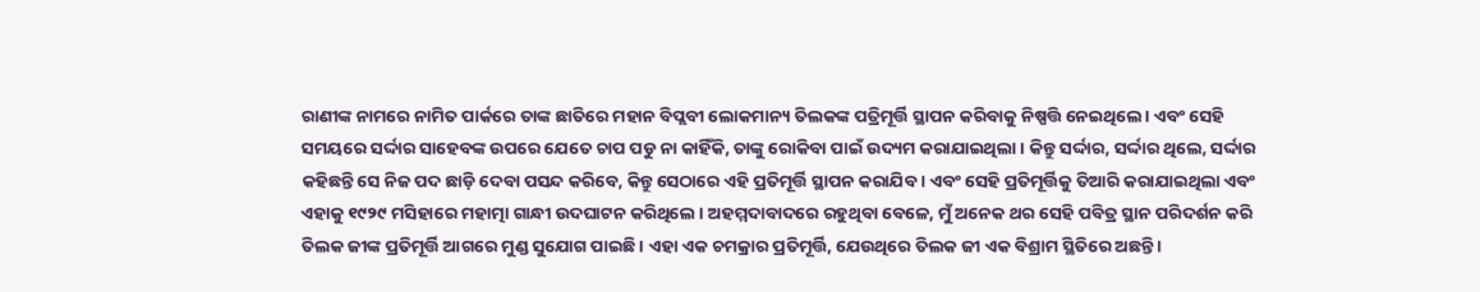ରାଣୀଙ୍କ ନାମରେ ନାମିତ ପାର୍କରେ ତାଙ୍କ ଛାତିରେ ମହାନ ବିପ୍ଲବୀ ଲୋକମାନ୍ୟ ତିଲକଙ୍କ ପତ୍ରିମୂର୍ତ୍ତି ସ୍ଥାପନ କରିବାକୁ ନିଷ୍ପତ୍ତି ନେଇଥିଲେ । ଏବଂ ସେହି ସମୟରେ ସର୍ଦ୍ଦାର ସାହେବଙ୍କ ଉପରେ ଯେତେ ଚାପ ପଡୁ ନା କାହିଁକି, ତାଙ୍କୁ ରୋକିବା ପାଇଁ ଉଦ୍ୟମ କରାଯାଇଥିଲା । କିନ୍ତୁ ସର୍ଦ୍ଦାର, ସର୍ଦ୍ଦାର ଥିଲେ, ସର୍ଦ୍ଦାର କହିଛନ୍ତି ସେ ନିଜ ପଦ ଛାଡ଼ି ଦେବା ପସନ୍ଦ କରିବେ, କିନ୍ତୁ ସେଠାରେ ଏହି ପ୍ରତିମୂର୍ତ୍ତି ସ୍ଥାପନ କରାଯିବ । ଏବଂ ସେହି ପ୍ରତିମୂର୍ତ୍ତିକୁ ତିଆରି କରାଯାଇଥିଲା ଏବଂ ଏହାକୁ ୧୯୨୯ ମସିହାରେ ମହାତ୍ମା ଗାନ୍ଧୀ ଉଦଘାଟନ କରିଥିଲେ । ଅହମ୍ମଦାବାଦରେ ରହୁଥିବା ବେଳେ, ମୁଁ ଅନେକ ଥର ସେହି ପବିତ୍ର ସ୍ଥାନ ପରିଦର୍ଶନ କରି ତିଲକ ଜୀଙ୍କ ପ୍ରତିମୂର୍ତ୍ତି ଆଗରେ ମୁଣ୍ଡ ସୁଯୋଗ ପାଇଛି । ଏହା ଏକ ଚମକ୍ରାର ପ୍ରତିମୂର୍ତ୍ତି, ଯେଉଥିରେ ତିଲକ ଜୀ ଏକ ବିଶ୍ରାମ ସ୍ଥିତିରେ ଅଛନ୍ତି ।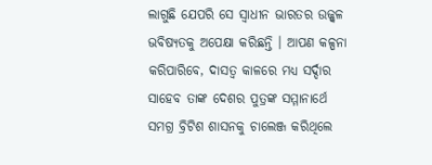ଲାଗୁଛି ଯେପରି ସେ ସ୍ୱାଧୀନ ଭାରତର ଉଜ୍ଜ୍ୱଳ ଭବିଷ୍ୟତକୁ ଅପେକ୍ଷା କରିଛନ୍ତି । ଆପଣ କଳ୍ପନା କରିପାରିବେ, ଦାସତ୍ୱ କାଳରେ ମଧ୍ୟ ସର୍ଦ୍ଦାର ସାହେବ ତାଙ୍କ ଦେଶର ପୁତ୍ରଙ୍କ ସମ୍ମାନାର୍ଥେ ସମଗ୍ର ବ୍ରିଟିଶ ଶାସନକୁ ଚାଲେଞ୍ଜ କରିଥିଲେ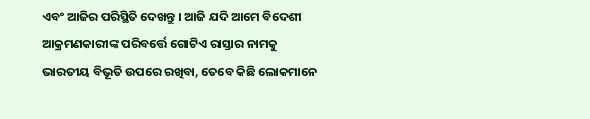ଏବଂ ଆଜିର ପରିସ୍ଥିତି ଦେଖନ୍ତୁ । ଆଜି ଯଦି ଆମେ ବିଦେଶୀ ଆକ୍ରମଣକାରୀଙ୍କ ପରିବର୍ତ୍ତେ ଗୋଟିଏ ରାସ୍ତାର ନାମକୁ ଭାରତୀୟ ବିଭୂତି ଉପରେ ରଖିବା, ତେବେ କିଛି ଲୋକମାନେ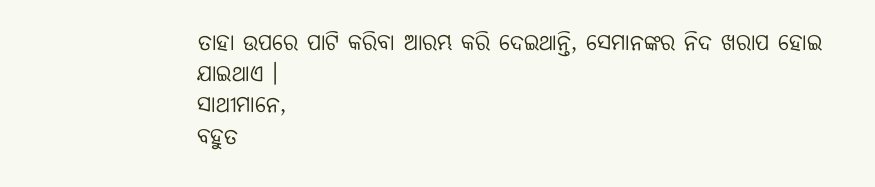ତାହା ଉପରେ ପାଟି କରିବା ଆରମ୍ଭ କରି ଦେଇଥାନ୍ତି, ସେମାନଙ୍କର ନିଦ ଖରାପ ହୋଇ ଯାଇଥାଏ ।
ସାଥୀମାନେ,
ବହୁତ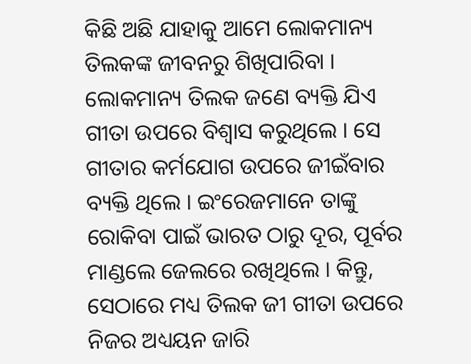କିଛି ଅଛି ଯାହାକୁ ଆମେ ଲୋକମାନ୍ୟ ତିଲକଙ୍କ ଜୀବନରୁ ଶିଖିପାରିବା । ଲୋକମାନ୍ୟ ତିଲକ ଜଣେ ବ୍ୟକ୍ତି ଯିଏ ଗୀତା ଉପରେ ବିଶ୍ୱାସ କରୁଥିଲେ । ସେ ଗୀତାର କର୍ମଯୋଗ ଉପରେ ଜୀଇଁବାର ବ୍ୟକ୍ତି ଥିଲେ । ଇଂରେଜମାନେ ତାଙ୍କୁ ରୋକିବା ପାଇଁ ଭାରତ ଠାରୁ ଦୂର, ପୂର୍ବର ମାଣ୍ଡଲେ ଜେଲରେ ରଖିଥିଲେ । କିନ୍ତୁ, ସେଠାରେ ମଧ୍ୟ ତିଲକ ଜୀ ଗୀତା ଉପରେ ନିଜର ଅଧ୍ୟୟନ ଜାରି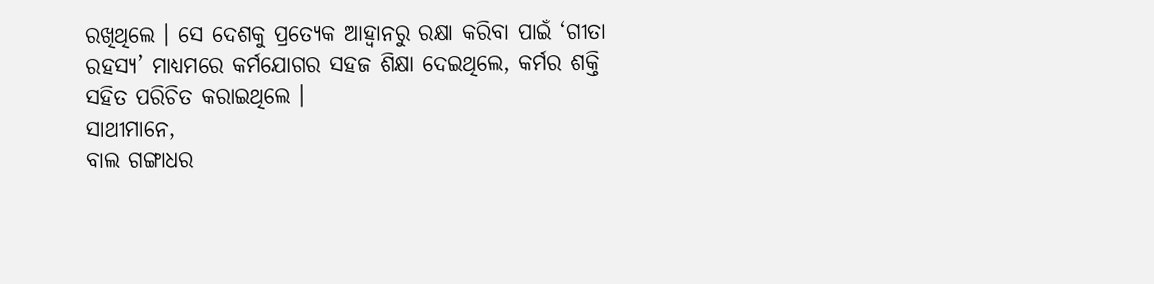ରଖିଥିଲେ । ସେ ଦେଶକୁ ପ୍ରତ୍ୟେକ ଆହ୍ୱାନରୁ ରକ୍ଷା କରିବା ପାଇଁ ‘ଗୀତା ରହସ୍ୟ’ ମାଧ୍ୟମରେ କର୍ମଯୋଗର ସହଜ ଶିକ୍ଷା ଦେଇଥିଲେ, କର୍ମର ଶକ୍ତି ସହିତ ପରିଚିତ କରାଇଥିଲେ ।
ସାଥୀମାନେ,
ବାଲ ଗଙ୍ଗାଧର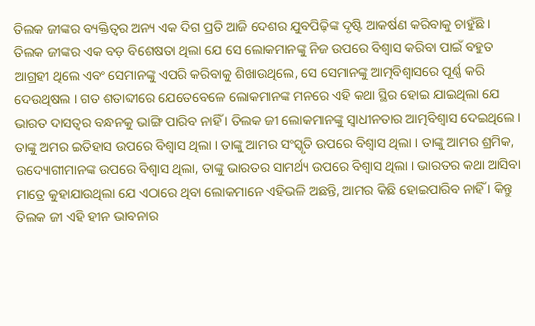ତିଲକ ଜୀଙ୍କର ବ୍ୟକ୍ତିତ୍ୱର ଅନ୍ୟ ଏକ ଦିଗ ପ୍ରତି ଆଜି ଦେଶର ଯୁବପିଢ଼ିଙ୍କ ଦୃଷ୍ଟି ଆକର୍ଷଣ କରିବାକୁ ଚାହୁଁଛି । ତିଲକ ଜୀଙ୍କର ଏକ ବଡ଼ ବିଶେଷତା ଥିଲା ଯେ ସେ ଲୋକମାନଙ୍କୁ ନିଜ ଉପରେ ବିଶ୍ୱାସ କରିବା ପାଇଁ ବହୁତ ଆଗ୍ରହୀ ଥିଲେ ଏବଂ ସେମାନଙ୍କୁ ଏପରି କରିବାକୁ ଶିଖାଉଥିଲେ, ସେ ସେମାନଙ୍କୁ ଆତ୍ମବିଶ୍ୱାସରେ ପୂର୍ଣ୍ଣ କରି ଦେଉଥିଷଲ । ଗତ ଶତାବ୍ଦୀରେ ଯେତେବେଳେ ଲୋକମାନଙ୍କ ମନରେ ଏହି କଥା ସ୍ଥିର ହୋଇ ଯାଇଥିଲା ଯେ ଭାରତ ଦାସତ୍ୱର ବନ୍ଧନକୁ ଭାଙ୍ଗି ପାରିବ ନାହିଁ । ତିଲକ ଜୀ ଲୋକମାନଙ୍କୁ ସ୍ୱାଧୀନତାର ଆତ୍ମବିଶ୍ୱାସ ଦେଇଥିଲେ । ତାଙ୍କୁ ଅମର ଇତିହାସ ଉପରେ ବିଶ୍ୱାସ ଥିଲା । ତାଙ୍କୁ ଆମର ସଂସ୍କୃତି ଉପରେ ବିଶ୍ୱାସ ଥିଲା । ତାଙ୍କୁ ଆମର ଶ୍ରମିକ, ଉଦ୍ୟୋଗୀମାନଙ୍କ ଉପରେ ବିଶ୍ୱାସ ଥିଲା, ତାଙ୍କୁ ଭାରତର ସାମର୍ଥ୍ୟ ଉପରେ ବିଶ୍ୱାସ ଥିଲା । ଭାରତର କଥା ଆସିବା ମାତ୍ରେ କୁହାଯାଉଥିଲା ଯେ ଏଠାରେ ଥିବା ଲୋକମାନେ ଏହିଭଳି ଅଛନ୍ତି, ଆମର କିଛି ହୋଇପାରିବ ନାହିଁ । କିନ୍ତୁ ତିଲକ ଜୀ ଏହି ହୀନ ଭାବନାର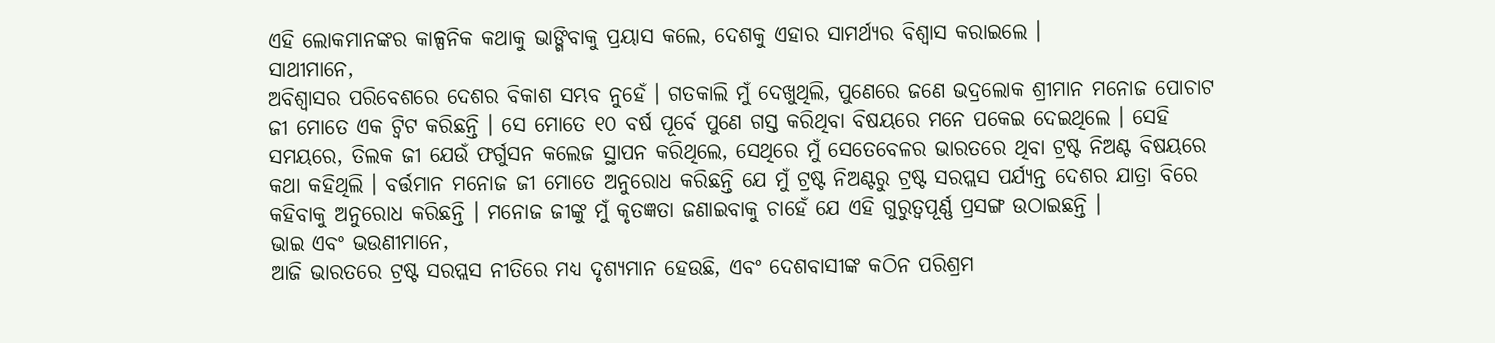ଏହି ଲୋକମାନଙ୍କର କାଳ୍ପନିକ କଥାକୁ ଭାଙ୍ଗିବାକୁ ପ୍ରୟାସ କଲେ, ଦେଶକୁ ଏହାର ସାମର୍ଥ୍ୟର ବିଶ୍ୱାସ କରାଇଲେ ।
ସାଥୀମାନେ,
ଅବିଶ୍ୱାସର ପରିବେଶରେ ଦେଶର ବିକାଶ ସମ୍ଭବ ନୁହେଁ । ଗତକାଲି ମୁଁ ଦେଖୁଥିଲି, ପୁଣେରେ ଜଣେ ଭଦ୍ରଲୋକ ଶ୍ରୀମାନ ମନୋଜ ପୋଚାଟ ଜୀ ମୋତେ ଏକ ଟ୍ୱିଟ କରିଛନ୍ତି । ସେ ମୋତେ ୧୦ ବର୍ଷ ପୂର୍ବେ ପୁଣେ ଗସ୍ତ କରିଥିବା ବିଷୟରେ ମନେ ପକେଇ ଦେଇଥିଲେ । ସେହି ସମୟରେ, ତିଲକ ଜୀ ଯେଉଁ ଫର୍ଗୁସନ କଲେଜ ସ୍ଥାପନ କରିଥିଲେ, ସେଥିରେ ମୁଁ ସେତେବେଳର ଭାରତରେ ଥିବା ଟ୍ରଷ୍ଟ ନିଅଣ୍ଟ ବିଷୟରେ କଥା କହିଥିଲି । ବର୍ତ୍ତମାନ ମନୋଜ ଜୀ ମୋତେ ଅନୁରୋଧ କରିଛନ୍ତି ଯେ ମୁଁ ଟ୍ରଷ୍ଟ ନିଅଣ୍ଟରୁ ଟ୍ରଷ୍ଟ ସରପ୍ଲସ ପର୍ଯ୍ୟନ୍ତ ଦେଶର ଯାତ୍ରା ବିରେ କହିବାକୁ ଅନୁରୋଧ କରିଛନ୍ତି । ମନୋଜ ଜୀଙ୍କୁ ମୁଁ କୃତଜ୍ଞତା ଜଣାଇବାକୁ ଚାହେଁ ଯେ ଏହି ଗୁରୁତ୍ୱପୂର୍ଣ୍ଣ ପ୍ରସଙ୍ଗ ଉଠାଇଛନ୍ତି ।
ଭାଇ ଏବଂ ଭଉଣୀମାନେ,
ଆଜି ଭାରତରେ ଟ୍ରଷ୍ଟ ସରପ୍ଲସ ନୀତିରେ ମଧ୍ୟ ଦୃଶ୍ୟମାନ ହେଉଛି, ଏବଂ ଦେଶବାସୀଙ୍କ କଠିନ ପରିଶ୍ରମ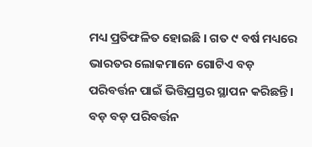ମଧ୍ୟ ପ୍ରତିଫଳିତ ହୋଇଛି । ଗତ ୯ ବର୍ଷ ମଧ୍ୟରେ ଭାରତର ଲୋକମାନେ ଗୋଟିଏ ବଡ଼ ପରିବର୍ତ୍ତନ ପାଇଁ ଭିତ୍ତିପ୍ରସ୍ତର ସ୍ଥାପନ କରିଛନ୍ତି । ବଡ଼ ବଡ଼ ପରିବର୍ତ୍ତନ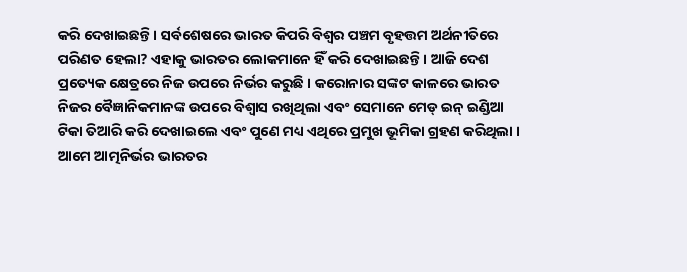କରି ଦେଖାଇଛନ୍ତି । ସର୍ବଶେଷରେ ଭାରତ କିପରି ବିଶ୍ୱର ପଞ୍ଚମ ବୃହତ୍ତମ ଅର୍ଥନୀତିରେ ପରିଣତ ହେଲା? ଏହାକୁ ଭାରତର ଲୋକମାନେ ହିଁ କରି ଦେଖାଇଛନ୍ତି । ଆଜି ଦେଶ ପ୍ରତ୍ୟେକ କ୍ଷେତ୍ରରେ ନିଜ ଉପରେ ନିର୍ଭର କରୁଛି । କରୋନାର ସଙ୍କଟ କାଳରେ ଭାରତ ନିଜର ବୈଜ୍ଞାନିକମାନଙ୍କ ଉପରେ ବିଶ୍ୱାସ ରଖିଥିଲା ଏବଂ ସେମାନେ ମେଡ୍ ଇନ୍ ଇଣ୍ଡିଆ ଟିକା ତିଆରି କରି ଦେଖାଇଲେ ଏବଂ ପୁଣେ ମଧ୍ୟ ଏଥିରେ ପ୍ରମୁଖ ଭୂମିକା ଗ୍ରହଣ କରିଥିଲା । ଆମେ ଆତ୍ମନିର୍ଭର ଭାରତର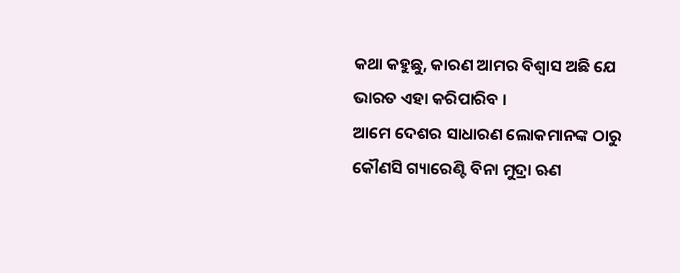କଥା କହୁଛୁ, କାରଣ ଆମର ବିଶ୍ୱାସ ଅଛି ଯେ ଭାରତ ଏହା କରିପାରିବ ।
ଆମେ ଦେଶର ସାଧାରଣ ଲୋକମାନଙ୍କ ଠାରୁ କୌଣସି ଗ୍ୟାରେଣ୍ଟି ବିନା ମୁଦ୍ରା ଋଣ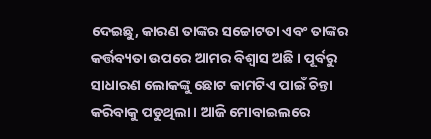ଦେଇଛୁ, କାରଣ ତାଙ୍କର ସଚ୍ଚୋଟତା ଏବଂ ତାଙ୍କର କର୍ତ୍ତବ୍ୟତା ଉପରେ ଆମର ବିଶ୍ୱାସ ଅଛି । ପୂର୍ବରୁ ସାଧାରଣ ଲୋକଙ୍କୁ ଛୋଟ କାମଟିଏ ପାଇଁ ଚିନ୍ତା କରିବାକୁ ପଡୁଥିଲା । ଆଜି ମୋବାଇଲରେ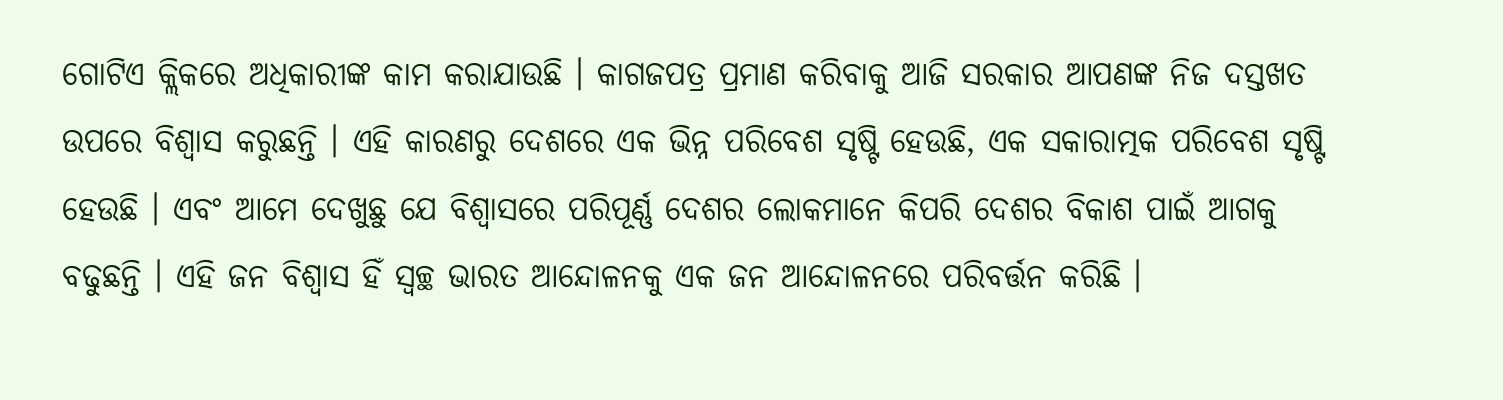ଗୋଟିଏ କ୍ଲିକରେ ଅଧିକାରୀଙ୍କ କାମ କରାଯାଉଛି । କାଗଜପତ୍ର ପ୍ରମାଣ କରିବାକୁ ଆଜି ସରକାର ଆପଣଙ୍କ ନିଜ ଦସ୍ତଖତ ଉପରେ ବିଶ୍ୱାସ କରୁଛନ୍ତି । ଏହି କାରଣରୁ ଦେଶରେ ଏକ ଭିନ୍ନ ପରିବେଶ ସୃଷ୍ଟି ହେଉଛି, ଏକ ସକାରାତ୍ମକ ପରିବେଶ ସୃଷ୍ଟି ହେଉଛି । ଏବଂ ଆମେ ଦେଖୁଛୁ ଯେ ବିଶ୍ୱାସରେ ପରିପୂର୍ଣ୍ଣ ଦେଶର ଲୋକମାନେ କିପରି ଦେଶର ବିକାଶ ପାଇଁ ଆଗକୁ ବଢୁଛନ୍ତି । ଏହି ଜନ ବିଶ୍ୱାସ ହିଁ ସ୍ୱଚ୍ଛ ଭାରତ ଆନ୍ଦୋଳନକୁ ଏକ ଜନ ଆନ୍ଦୋଳନରେ ପରିବର୍ତ୍ତନ କରିଛି ।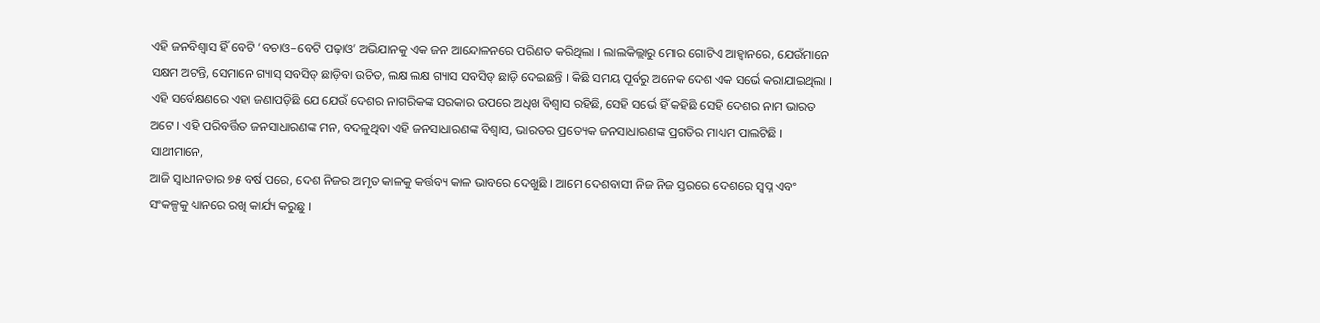ଏହି ଜନବିଶ୍ୱାସ ହିଁ ବେଟି ‘ବଚାଓ–ବେଟି ପଢ଼ାଓ’ ଅଭିଯାନକୁ ଏକ ଜନ ଆନ୍ଦୋଳନରେ ପରିଣତ କରିଥିଲା । ଲାଲକିଲ୍ଲାରୁ ମୋର ଗୋଟିଏ ଆହ୍ୱାନରେ, ଯେଉଁମାନେ ସକ୍ଷମ ଅଟନ୍ତି, ସେମାନେ ଗ୍ୟାସ୍ ସବସିଡ୍ ଛାଡ଼ିବା ଉଚିତ, ଲକ୍ଷ ଲକ୍ଷ ଗ୍ୟାସ ସବସିଡ୍ ଛାଡ଼ି ଦେଇଛନ୍ତି । କିଛି ସମୟ ପୂର୍ବରୁ ଅନେକ ଦେଶ ଏକ ସର୍ଭେ କରାଯାଇଥିଲା । ଏହି ସର୍ବେକ୍ଷଣରେ ଏହା ଜଣାପଡ଼ିଛି ଯେ ଯେଉଁ ଦେଶର ନାଗରିକଙ୍କ ସରକାର ଉପରେ ଅଧିଖ ବିଶ୍ୱାସ ରହିଛି, ସେହି ସର୍ଭେ ହିଁ କହିଛି ସେହି ଦେଶର ନାମ ଭାରତ ଅଟେ । ଏହି ପରିବର୍ତ୍ତିତ ଜନସାଧାରଣଙ୍କ ମନ, ବଦଳୁଥିବା ଏହି ଜନସାଧାରଣଙ୍କ ବିଶ୍ୱାସ, ଭାରତର ପ୍ରତ୍ୟେକ ଜନସାଧାରଣଙ୍କ ପ୍ରଗତିର ମାଧ୍ୟମ ପାଲଟିଛି ।
ସାଥୀମାନେ,
ଆଜି ସ୍ୱାଧୀନତାର ୭୫ ବର୍ଷ ପରେ, ଦେଶ ନିଜର ଅମୃତ କାଳକୁ କର୍ତ୍ତବ୍ୟ କାଳ ଭାବରେ ଦେଖୁଛି । ଆମେ ଦେଶବାସୀ ନିଜ ନିଜ ସ୍ତରରେ ଦେଶରେ ସ୍ୱପ୍ନ ଏବଂ ସଂକଳ୍ପକୁ ଧ୍ୟାନରେ ରଖି କାର୍ଯ୍ୟ କରୁଛୁ ।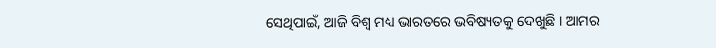ସେଥିପାଇଁ, ଆଜି ବିଶ୍ୱ ମଧ୍ୟ ଭାରତରେ ଭବିଷ୍ୟତକୁ ଦେଖୁଛି । ଆମର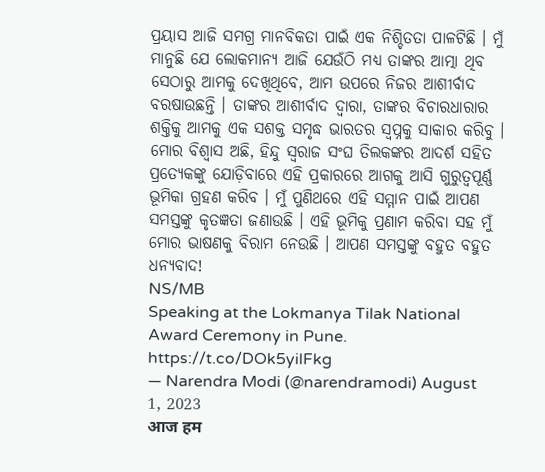ପ୍ରୟାସ ଆଜି ସମଗ୍ର ମାନବିକତା ପାଇଁ ଏକ ନିଶ୍ଚିତତା ପାଳଟିଛି । ମୁଁ ମାନୁଛି ଯେ ଲୋକମାନ୍ୟ ଆଜି ଯେଉଁଠି ମଧ୍ୟ ତାଙ୍କର ଆତ୍ମା ଥିବ ସେଠାରୁ ଆମକୁ ଦେଖିଥିବେ, ଆମ ଉପରେ ନିଜର ଆଶୀର୍ବାଦ ବରଷାଉଛନ୍ତି । ତାଙ୍କର ଆଶୀର୍ବାଦ ଦ୍ୱାରା, ତାଙ୍କର ବିଚାରଧାରାର ଶକ୍ତିକୁ ଆମକୁ ଏକ ସଶକ୍ତ ସମୃଦ୍ଧ ଭାରତର ସ୍ୱପ୍ନକୁ ସାକାର କରିବୁ । ମୋର ବିଶ୍ୱାସ ଅଛି, ହିନ୍ଦୁ ସ୍ୱରାଜ ସଂଘ ତିଲକଙ୍କର ଆଦର୍ଶ ସହିତ ପ୍ରତ୍ୟେକଙ୍କୁ ଯୋଡ଼ିବାରେ ଏହି ପ୍ରକାରରେ ଆଗକୁ ଆସି ଗୁରୁତ୍ୱପୂର୍ଣ୍ଣ ଭୂମିକା ଗ୍ରହଣ କରିବ । ମୁଁ ପୁଣିଥରେ ଏହି ସମ୍ମାନ ପାଇଁ ଆପଣ ସମସ୍ତଙ୍କୁ କୃତଜ୍ଞତା ଜଣାଉଛି । ଏହି ଭୂମିକୁ ପ୍ରଣାମ କରିବା ସହ ମୁଁ ମୋର ଭାଷଣକୁ ବିରାମ ନେଉଛି । ଆପଣ ସମସ୍ତଙ୍କୁ ବହୁତ ବହୁତ ଧନ୍ୟବାଦ!
NS/MB
Speaking at the Lokmanya Tilak National Award Ceremony in Pune. https://t.co/DOk5yilFkg
— Narendra Modi (@narendramodi) August 1, 2023
आज हम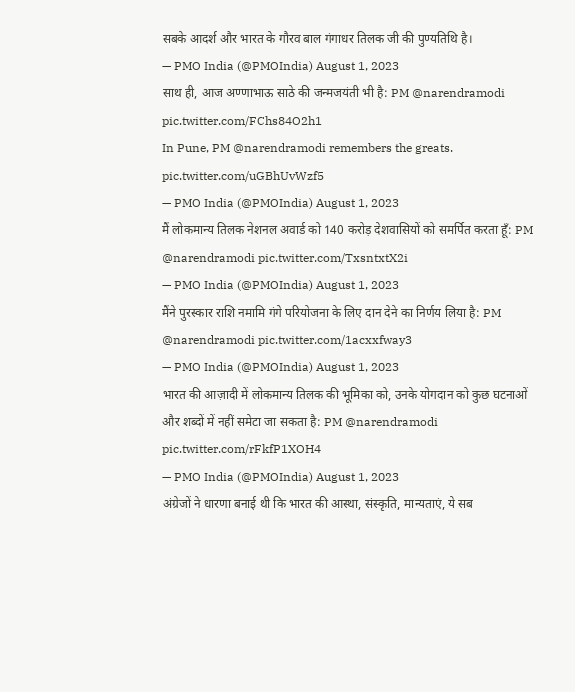सबके आदर्श और भारत के गौरव बाल गंगाधर तिलक जी की पुण्यतिथि है।
— PMO India (@PMOIndia) August 1, 2023
साथ ही, आज अण्णाभाऊ साठे की जन्मजयंती भी है: PM @narendramodi pic.twitter.com/FChs84O2h1
In Pune, PM @narendramodi remembers the greats. pic.twitter.com/uGBhUvWzf5
— PMO India (@PMOIndia) August 1, 2023
मैं लोकमान्य तिलक नेशनल अवार्ड को 140 करोड़ देशवासियों को समर्पित करता हूँ: PM @narendramodi pic.twitter.com/TxsntxtX2i
— PMO India (@PMOIndia) August 1, 2023
मैंने पुरस्कार राशि नमामि गंगे परियोजना के लिए दान देने का निर्णय लिया है: PM @narendramodi pic.twitter.com/1acxxfway3
— PMO India (@PMOIndia) August 1, 2023
भारत की आज़ादी में लोकमान्य तिलक की भूमिका को, उनके योगदान को कुछ घटनाओं और शब्दों में नहीं समेटा जा सकता है: PM @narendramodi pic.twitter.com/rFkfP1XOH4
— PMO India (@PMOIndia) August 1, 2023
अंग्रेजों ने धारणा बनाई थी कि भारत की आस्था, संस्कृति, मान्यताएं, ये सब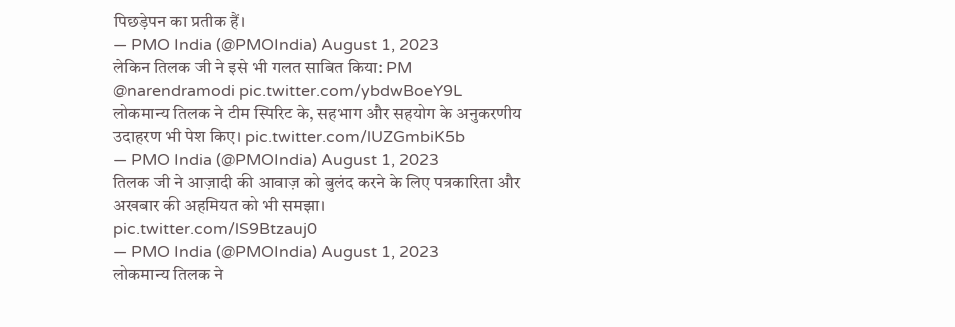पिछड़ेपन का प्रतीक हैं।
— PMO India (@PMOIndia) August 1, 2023
लेकिन तिलक जी ने इसे भी गलत साबित किया: PM @narendramodi pic.twitter.com/ybdwBoeY9L
लोकमान्य तिलक ने टीम स्पिरिट के, सहभाग और सहयोग के अनुकरणीय उदाहरण भी पेश किए। pic.twitter.com/lUZGmbiK5b
— PMO India (@PMOIndia) August 1, 2023
तिलक जी ने आज़ादी की आवाज़ को बुलंद करने के लिए पत्रकारिता और अखबार की अहमियत को भी समझा। pic.twitter.com/lS9Btzauj0
— PMO India (@PMOIndia) August 1, 2023
लोकमान्य तिलक ने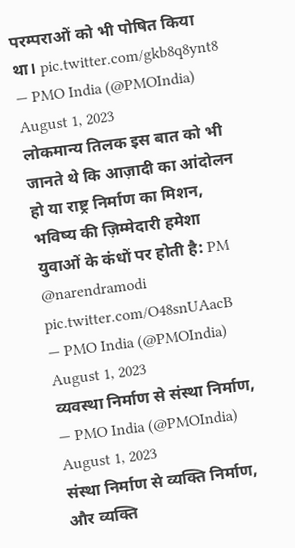परम्पराओं को भी पोषित किया था। pic.twitter.com/gkb8q8ynt8
— PMO India (@PMOIndia) August 1, 2023
लोकमान्य तिलक इस बात को भी जानते थे कि आज़ादी का आंदोलन हो या राष्ट्र निर्माण का मिशन, भविष्य की ज़िम्मेदारी हमेशा युवाओं के कंधों पर होती है: PM @narendramodi pic.twitter.com/O48snUAacB
— PMO India (@PMOIndia) August 1, 2023
व्यवस्था निर्माण से संस्था निर्माण,
— PMO India (@PMOIndia) August 1, 2023
संस्था निर्माण से व्यक्ति निर्माण,
और व्यक्ति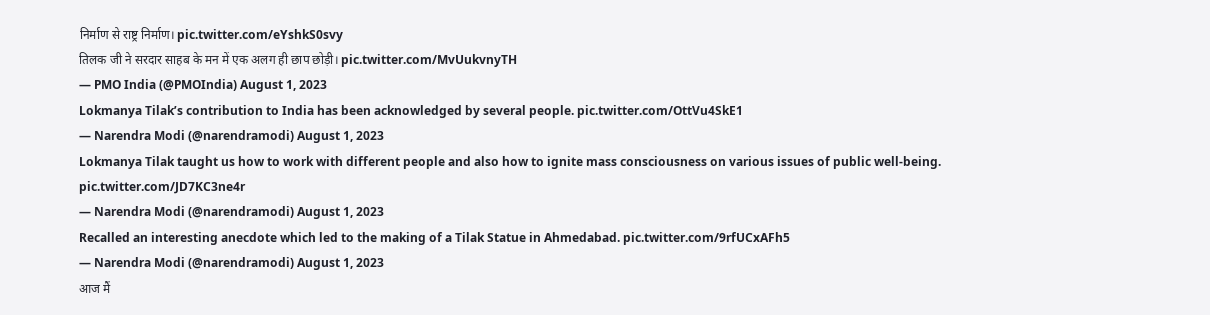निर्माण से राष्ट्र निर्माण। pic.twitter.com/eYshkS0svy
तिलक जी ने सरदार साहब के मन में एक अलग ही छाप छोड़ी। pic.twitter.com/MvUukvnyTH
— PMO India (@PMOIndia) August 1, 2023
Lokmanya Tilak’s contribution to India has been acknowledged by several people. pic.twitter.com/OttVu4SkE1
— Narendra Modi (@narendramodi) August 1, 2023
Lokmanya Tilak taught us how to work with different people and also how to ignite mass consciousness on various issues of public well-being. pic.twitter.com/JD7KC3ne4r
— Narendra Modi (@narendramodi) August 1, 2023
Recalled an interesting anecdote which led to the making of a Tilak Statue in Ahmedabad. pic.twitter.com/9rfUCxAFh5
— Narendra Modi (@narendramodi) August 1, 2023
आज मैं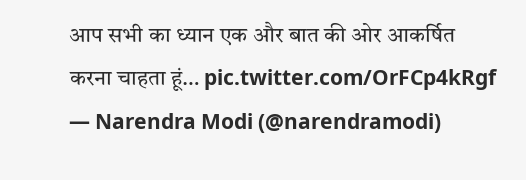आप सभी का ध्यान एक और बात की ओर आकर्षित करना चाहता हूं… pic.twitter.com/OrFCp4kRgf
— Narendra Modi (@narendramodi)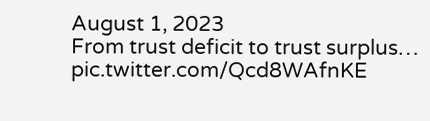August 1, 2023
From trust deficit to trust surplus… pic.twitter.com/Qcd8WAfnKE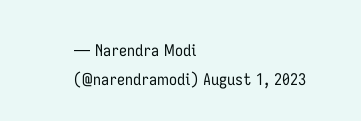— Narendra Modi (@narendramodi) August 1, 2023